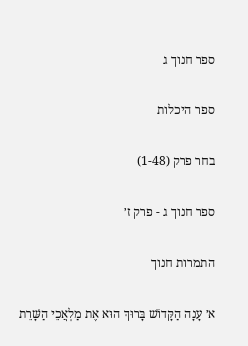ספר חנוך ג

ספר היכלות

בחר פרק (1-48)

ספר חנוך ג - פרק ז׳

התמרות חנוך

א׳ עָנָה הַקָּדוֹשׁ בָּרוּךְ הוּא אֶת מַלְאֲכֵי הַשָּׁרֵת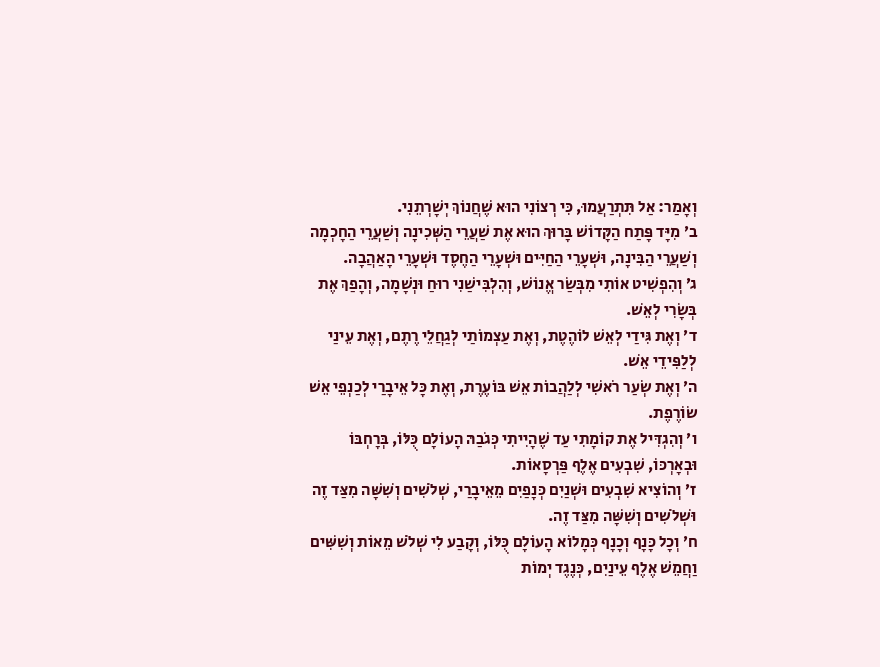וְאָמַר: אַל תִּתְרַעֲמוּ, כִּי רְצוֹנִי הוּא שֶׁחֲנוֹךְ יְשָׁרְתֵנִי.
ב׳ מִיָּד פָּתַח הַקָּדוֹשׁ בָּרוּךְ הוּא אֶת שַׁעֲרֵי הַשְּׁכִינָה וְשַׁעֲרֵי הַחָכְמָה וְשַׁעֲרֵי הַבִּינָה, וּשְׁעָרֵי הַחַיִּים וּשְׁעָרֵי הַחֶסֶד וּשְׁעָרֵי הָאַהֲבָה.
ג׳ וְהִפְשִׁיט אוֹתִי מִבְּשַׂר אֱנוֹשׁ, וְהִלְבִּישַׁנִי רוּחַ וּנְשָׁמָה, וְהָפַךְ אֶת בְּשָׂרִי לְאֵשׁ.
ד׳ וְאֶת גִּידַי לְאֵשׁ לוֹהֶטֶת, וְאֶת עַצְמוֹתַי לְגַחֲלֵי רֶתֶם, וְאֶת עֵינַי לְלַפִּידֵי אֵשׁ.
ה׳ וְאֶת שְׂעַר רֹאשִׁי לְלַהֲבוֹת אֵשׁ בּוֹעֶרֶת, וְאֶת כָּל אֵיבָרַי לְכַנְפֵי אֵשׁ שׂוֹרֶפֶת.
ו׳ וְהִגְדִּיל אֶת קוֹמָתִי עַד שֶׁהָיִיתִי כְּגֹבַהּ הָעוֹלָם כֻּלּוֹ, בְּרָחְבּוֹ וּבְאָרְכּוֹ, שִׁבְעִים אֶלֶף פַּרְסָאוֹת.
ז׳ וְהוֹצִיא שִׁבְעִים וּשְׁנַיִם כְּנָפַיִם מֵאֵיבָרַי, שְׁלֹשִׁים וְשִׁשָּׁה מִצַּד זֶה וּשְׁלֹשִׁים וְשִׁשָּׁה מִצַּד זֶה.
ח׳ וְכָל כָּנָף וְכָנָף כְּמָלוֹא הָעוֹלָם כֻּלּוֹ, וְקָבַע לִי שְׁלֹשׁ מֵאוֹת וְשִׁשִּׁים וַחֲמֵשׁ אֶלֶף עֵינַיִם, כְּנֶגֶד יְמוֹת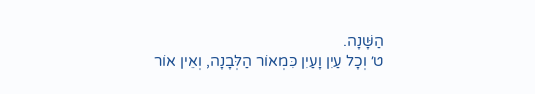הַשָּׁנָה.
ט׳ וְכָל עַיִן וָעַיִן כִּמְאוֹר הַלְּבָנָה, וְאֵין אוֹר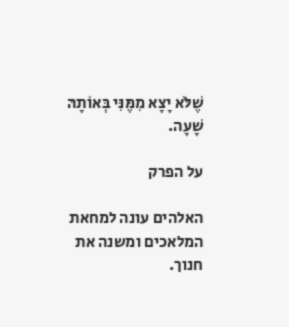שֶׁלֹּא יָצָא מִמֶּנִּי בְּאוֹתָהּ שָׁעָה.

על הפרק

האלהים עונה למחאת המלאכים ומשנה את חנוך.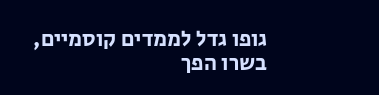גופו גדל לממדים קוסמיים, בשרו הפך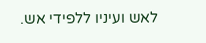לאש ועיניו ללפידי אש.